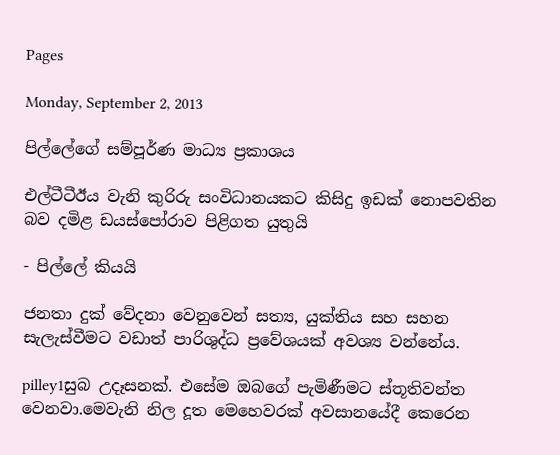Pages

Monday, September 2, 2013

පිල්ලේගේ සම්පූර්ණ මාධ්‍ය ප්‍රකාශය

එල්ටීටීඊය වැනි කුරිරු සංවිධානයකට කිසිදු ඉඩක් නොපවතින බව දමිළ ඩයස්‍පෝරාව පිළිගත යුතුයි

- පිල්ලේ කියයි

ජනතා දුක් වේදනා වෙනුවෙන් සත්‍ය, යුක්තිය සහ සහන සැලැස්වීමට වඩාත් පාරිශුද්ධ ප්‍රවේශයක් අවශ්‍ය වන්නේය.

pilley1සුබ උදෑසනක්. එසේම ඔබගේ පැමිණීමට ස්තූතිවන්ත වෙනවා.මෙවැනි නිල දූත මෙහෙවරක් අවසානයේදී කෙරෙන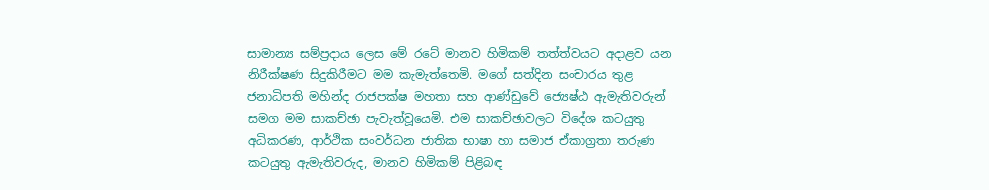සාමාන්‍ය සම්ප්‍රදාය ලෙස මේ රටේ මානව හිමිකම් තත්ත්වයට අදාළව යන නිරීක්ෂණ සිදුකිරීමට මම කැමැත්තෙමි. මගේ සත්දින සංචාරය තුළ ජනාධිපති මහින්ද රාජපක්ෂ මහතා සහ ආණ්ඩුවේ ‍‍‍ජ්‍යෙෂ්ඨ ඇමැතිවරුන් සමග මම සාකච්ඡා පැවැත්වූයෙමි. එම සාකච්ඡාවලට විදේශ කටයුතු අධිකරණ, ආර්ථික සංවර්ධන ජාතික භාෂා හා සමාජ ඒකාග්‍රතා තරුණ කටයුතු ඇමැතිවරුද, මානව හිමිකම් පිළිබඳ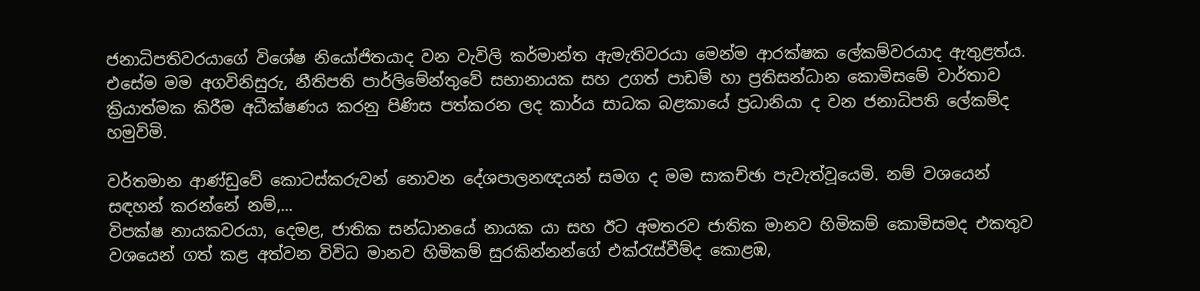ජනාධිපතිවරයාගේ විශේෂ නියෝජිතයාද වන වැවිලි කර්මාන්ත ඇමැතිවරයා මෙන්ම ආරක්ෂක ‍ලේකම්වරයාද ඇතුළත්ය. එසේම මම අගවිනිසුරු, නීතිපති පාර්ලිමේන්තුවේ සභානායක සහ උගත් පාඩම් හා ප්‍රතිසන්ධාන කොමිසමේ වාර්තාව ක්‍රියාත්මක කිරීම අධීක්ෂණය කරනු පිණිස පත්කරන ලද කාර්ය සාධක බළකායේ ප්‍රධානියා ද වන ජනාධිපති ‍ලේකම්ද හමුවිමි.

වර්තමාන ආණ්ඩුවේ කොටස්කරුවන් නොවන දේශපාලනඥයන් සමග ද මම සාකච්ඡා පැවැත්වූයෙමි. නම් වශයෙන් සඳහන් කරන්නේ නම්,...
විපක්ෂ නායකවරයා, දෙමළ, ජාතික සන්ධානයේ නායක යා සහ ඊට අමතරව ජාතික මානව හිමිකම් කොමිසමද එකතුව වශයෙන් ගත් කළ අත්වන විවිධ මානව හිමිකම් සුරකින්නන්ගේ එක්රැස්වීම්ද කොළඹ,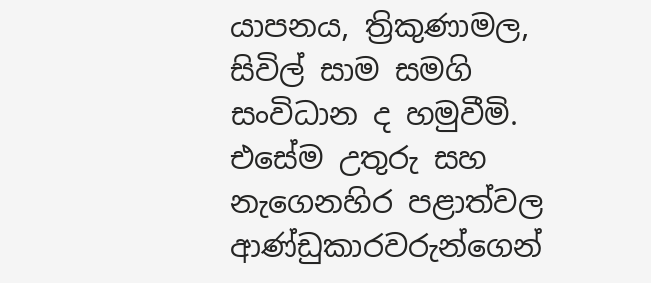යාපනය, ත්‍රිකුණාමල, සිවිල් සාම සමගි සංවිධාන ද හමුවීමි. එසේම උතුරු සහ නැගෙනහිර පළාත්වල ආණ්ඩුකාරවරුන්ගෙන්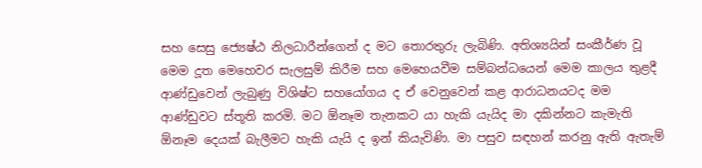සහ සෙසු ‍‍‍ජ්‍යෙෂ්ඨ නිලධාරීන්ගෙන් ද මට තොරතුරු ලැබිණි. අතිශ්‍යයින් සංකීර්ණ වූ මෙම දූත මෙහෙවර සැලසුම් කිරීම සහ මෙහෙයවීම සම්බන්ධයෙන් මෙම කාලය තුළදී ආණ්ඩුවෙන් ලැබුණු විශිෂ්ට සහයෝගය ද ඒ වෙනුවෙන් කළ ආරාධනයටද මම ආණ්ඩුවට ස්තූති කරමි. මට ඕනෑම තැනකට යා හැකි යැයිද මා දකින්නට කැමැති ඕනෑම දෙයක් බැලීමට හැකි යැයි ද ඉන් කියැවිණි. මා පසුව සඳහන් කරනු ඇති ඇතැම්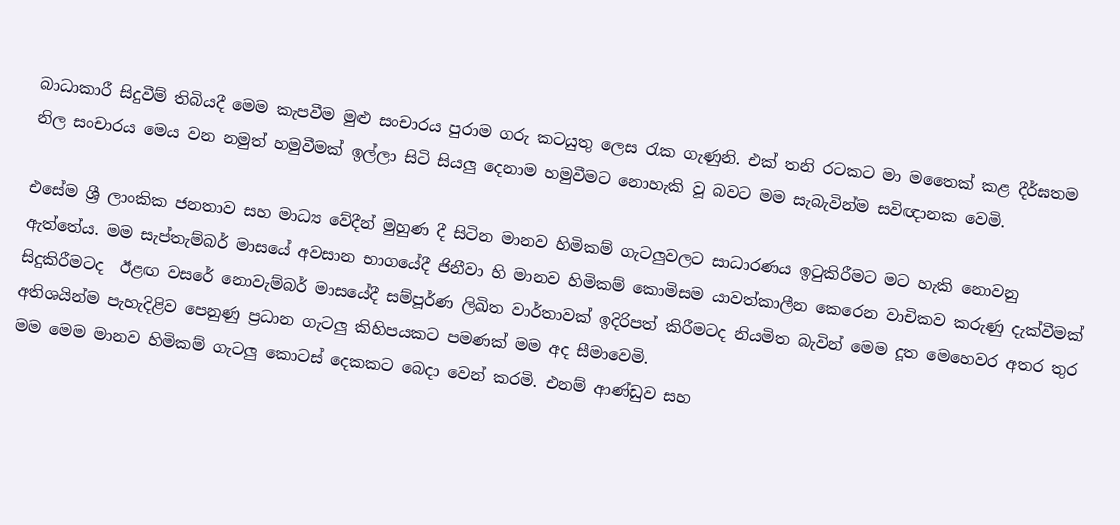බාධාකාරී සිදුවීම් තිබියදී මෙම කැපවීම මුළු සංචාරය පුරාම ගරු කටයුතු ලෙස රැක ගැණුනි. එක් තනි රටකට මා මතෛක් කළ දීර්ඝතම නිල සංචාරය මෙය වන නමුත් හමුවීමක් ඉල්ලා සිටි සියලු දෙනාම හමුවීමට නොහැකි වූ බවට මම සැබැවින්ම සවිඥානක වෙමි.

එසේම ශ්‍රී ලාංකික ජනතාව සහ මාධ්‍ය වේදීන් මුහුණ දී සිටින මානව හිමිකම් ගැටලුවලට සාධාරණය ඉටුකිරීමට මට හැකි නොවනු ඇත්තේය. මම සැප්තැම්බර් මාසයේ අවසාන භාගයේදී ජිනීවා හි මානව හිමිකම් කොමිසම යාවත්කාලීන කෙරෙන වාචිකව කරුණු දැක්වීමක් සිදුකිරීමටද  ඊළඟ වසරේ නොවැම්බර් මාසයේදී සම්පූර්ණ ලිඛිත වාර්තාවක් ඉදිරිපත් කිරීමටද නියමිත බැවින් මෙම දූත මෙහෙවර අතර තුර අතිශයින්ම පැහැදිළිව පෙනුණු ප්‍රධාන ගැටලු කිහිපයකට පමණක් මම අද සීමාවෙමි.
මම මෙම මානව හිමිකම් ගැටලු කොටස් දෙකකට බෙදා වෙන් කරමි. එනම් ආණ්ඩුව සහ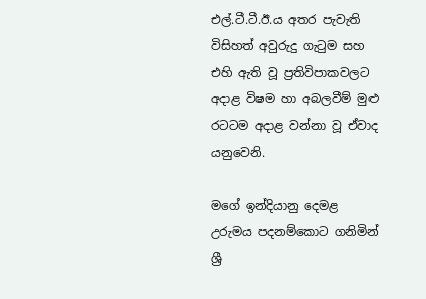එල්.ටී.ටී.ඊ.ය අතර පැවැති විසිහත් අවුරුදු ගැටුම සහ එහි ඇති වූ ප්‍රතිවිපාකවලට අදාළ විෂම හා අබලවීම් මුළු රටටම අදාළ වන්නා වූ ඒවාද යනුවෙනි.

මගේ ඉන්දියානු දෙමළ උරුමය පදනම්කොට ගනිමින් ශ්‍රී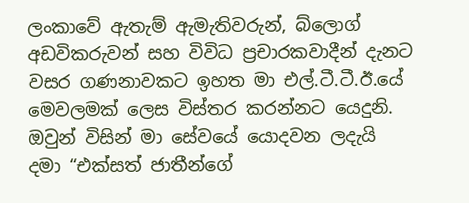ලංකාවේ ඇතැම් ඇමැතිවරුන්, බ්ලොග් අඩවිකරුවන් සහ විවිධ ප්‍රචාරකවාදීන් දැනට වසර ගණනාවකට ඉහත මා එල්.ටී.ටී.ඊ.යේ මෙවලමක් ලෙස විස්තර කරන්නට යෙදුනි. ඔවුන් විසින් මා සේවයේ යොදවන ලදැයි දමා “එක්සත් ජාතීන්ගේ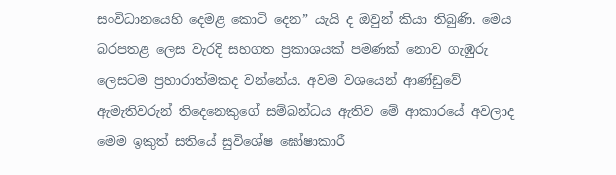සංවිධානයෙහි දෙමළ කොටි දෙන” යැයි ද ඔවුන් කියා තිබුණි. මෙය බරපතළ ලෙස වැරදි සහගත ප්‍රකාශයක් පමණක් නොව ගැඹුරු ලෙසටම ප්‍රහාරාත්මකද වන්නේය. අවම වශයෙන් ආණ්ඩුවේ ඇමැතිවරුන් තිදෙනෙකුගේ සම්බන්ධය ඇතිව මේ ආකාරයේ අවලාද මෙම ඉකුත් සතියේ සුවිශේෂ ඝෝෂාකාරී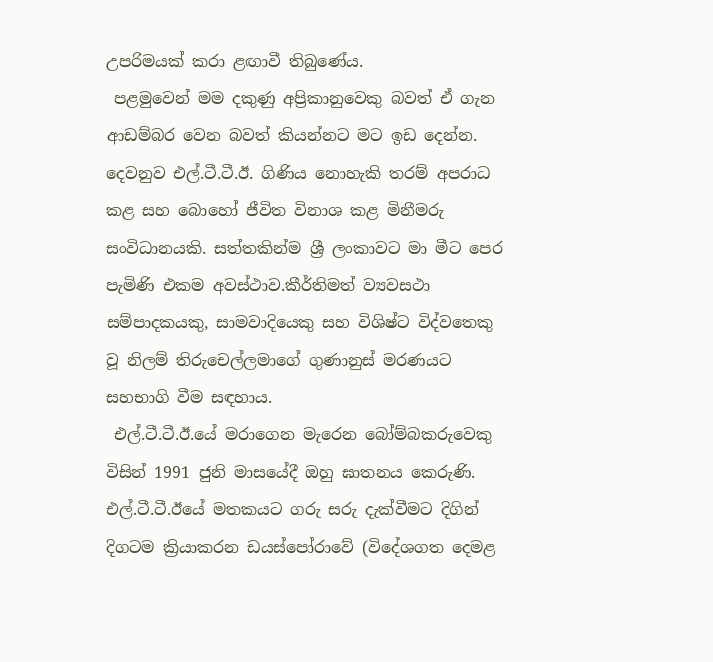උපරිමයක් කරා ළඟාවී තිබුණේය.
 පළමුවෙන් මම දකුණු අප්‍රිකානුවෙකු බවත් ඒ ගැන ආඩම්බර වෙන බවත් කියන්නට මට ඉඩ දෙන්න. දෙවනුව එල්.ටී.ටී.ඊ. ගිණිය නොහැකි තරම් අපරාධ කළ සහ බොහෝ ජීවිත විනාශ කළ මිනීමරු සංවිධානයකි. සත්තකින්ම ශ්‍රී ලංකාවට මා මීට පෙර පැමිණි එකම අවස්ථාව.කීර්තිමත් ව්‍යවසථා සම්පාදකයකු, සාමවාදියෙකු සහ විශිෂ්ට විද්වතෙකු වූ නිලම් තිරුචෙල්ලමාගේ ගුණානුස් මරණයට සහභාගි වීම සඳහාය.
 එල්.ටී.ටී.ඊ.යේ මරාගෙන මැරෙන බෝම්බකරුවෙකු විසින් 1991 ජුනි මාසයේදී ඔහු ඝාතනය කෙරුණි. එල්.ටී.ටී.ඊයේ මතකයට ගරු සරු දැක්වීමට දිගින් දිගටම ක්‍රියාකරන ඩයස්‍පෝරාවේ (විදේශගත දෙමළ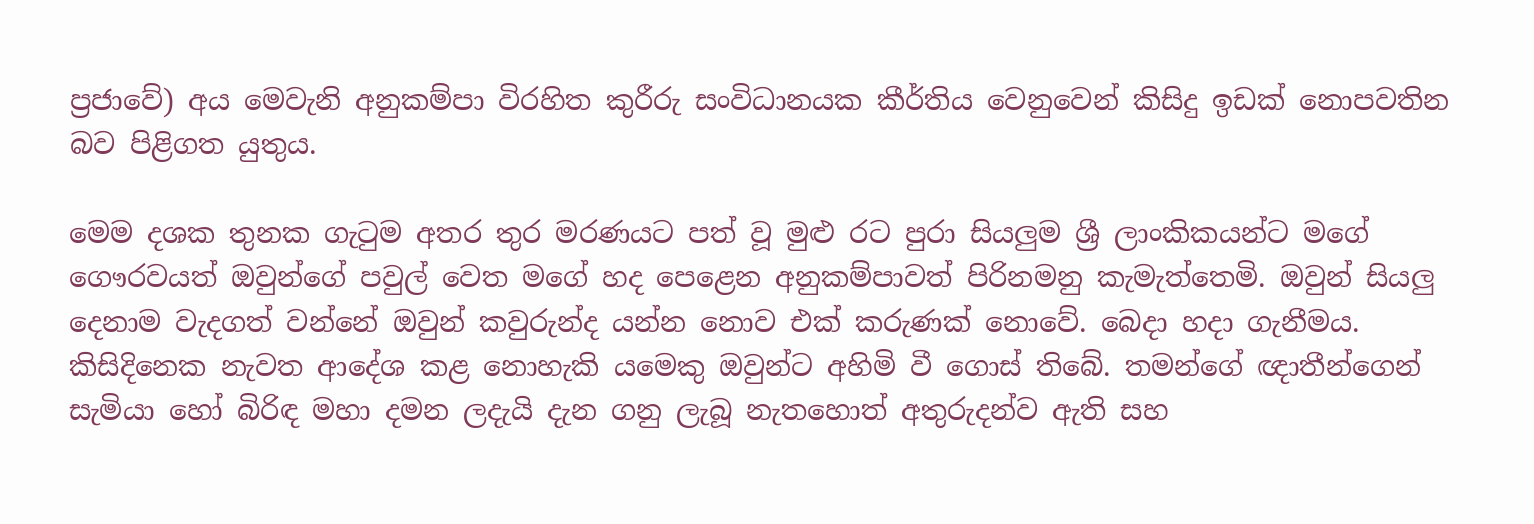ප්‍රජාවේ) අය මෙවැනි අනුකම්පා විරහිත කුරීරු සංවිධානයක කීර්තිය වෙනුවෙන් කිසිදු ඉඩක් නොපවතින බව පිළිගත යුතුය.

මෙම දශක තුනක ගැටුම අතර තුර මරණයට පත් වූ මුළු රට පුරා සියලුම ශ්‍රී ලාංකිකයන්ට මගේ ගෞරවයත් ඔවුන්ගේ පවුල් වෙත මගේ හද පෙළෙන අනුකම්පාවත් පිරිනමනු කැමැත්තෙමි. ඔවුන් සියලු දෙනාම වැදගත් වන්නේ ඔවුන් කවුරුන්ද යන්න නොව එක් කරුණක් නොවේ. බෙදා හදා ගැනීමය. කිසිදිනෙක නැවත ආදේශ කළ නොහැකි යමෙකු ඔවුන්ට අහිමි වී ගොස් තිබේ. තමන්ගේ ඥාතීන්ගෙන් සැමියා හෝ බිරිඳ මහා දමන ලදැයි දැන ගනු ලැබූ නැතහොත් අතුරුදන්ව ඇති සහ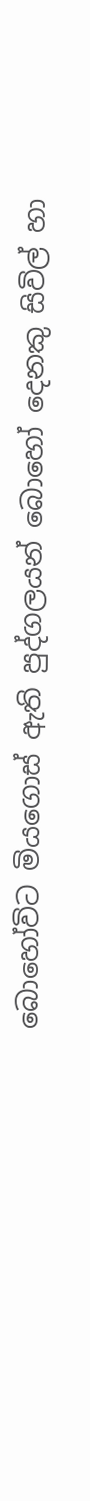බොහෝවිට මියගොස් ඇති පුද්ගලයන් බොහෝ දෙනකු සිවිල් හා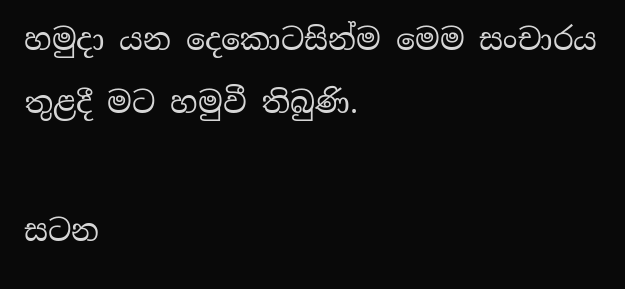හමුදා යන දෙකොටසින්ම මෙම සංචාරය තුළදී මට හමුවී තිබුණි.

සටන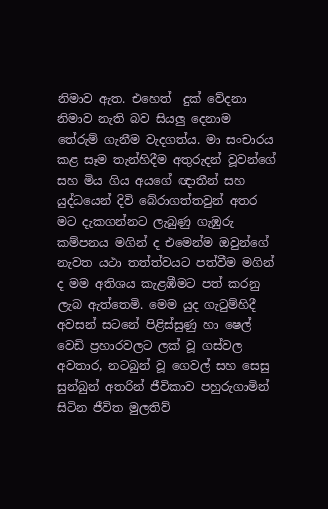නිමාව ඇත. එහෙත්  දුක් වේදනා නිමාව නැති බව සියලු දෙනාම තේරුම් ගැනීම වැදගත්ය. මා සංචාරය කළ සෑම තැන්හිදීම අතුරුදන් වූවන්ගේ සහ මිය ගිය අයගේ ඥාතීන් සහ යුද්ධයෙන් දිවි බේරාගත්තවුන් අතර මට දැකගන්නට ලැබුණු ගැඹුරු කම්පනය මගින් ද එමෙන්ම ඔවුන්ගේ නැවත යථා තත්ත්වයට පත්වීම මගින් ද මම අතිශය කැළඹීමට පත් කරනු ලැබ ඇත්තෙමි. මෙම යුද ගැටුම්හිදී  අවසන් සටනේ පිළිස්සුණු හා ෂෙල් වෙඩි ප්‍රහාරවලට ලක් වූ ගස්වල අවතාර, නටබුන් වූ ගෙවල් සහ සෙසු සුන්බුන් අතරින් ජීවිකාව පහුරුගාමින් සිටින ජීවිත මුලතිව්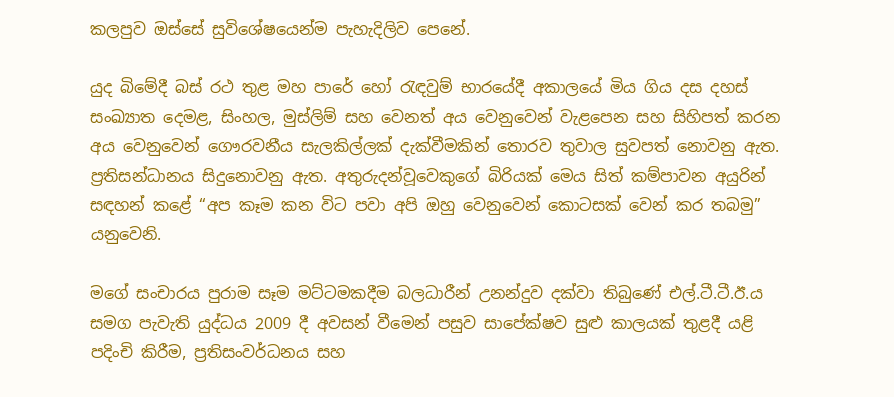කලපුව ඔස්සේ සුවිශේෂයෙන්ම පැහැදිලිව පෙනේ.

යුද බිමේදී බස් රථ තුළ මහ පාරේ හෝ රැඳවුම් භාරයේදී අකාලයේ මිය ගිය දස දහස් සංඛ්‍යාත දෙමළ, සිංහල, මුස්ලිම් සහ වෙනත් අය වෙනුවෙන් වැළපෙන සහ සිහිපත් කරන අය වෙනුවෙන් ගෞරවනීය සැලකිල්ලක් දැක්වීමකින් තොරව තුවාල සුවපත් නොවනු ඇත. ප්‍රතිසන්ධානය සිදුනොවනු ඇත. අතුරුදන්වූවෙකුගේ බිරියක් මෙය සිත් කම්පාවන අයුරින් සඳහන් කළේ “අප කෑම කන විට පවා අපි ඔහු වෙනුවෙන් කොටසක් වෙන් කර තබමු” යනුවෙනි.

මගේ සංචාරය පුරාම සෑම මට්ටමකදීම බලධාරීන් උනන්දුව දක්වා තිබුණේ එල්.ටී.ටී.ඊ.ය සමග පැවැති යුද්ධය 2009 දී අවසන් වීමෙන් පසුව සාපේක්ෂව සුළු කාලයක් තුළදී යළි පදිංචි කිරීම, ප්‍රතිසංවර්ධනය සහ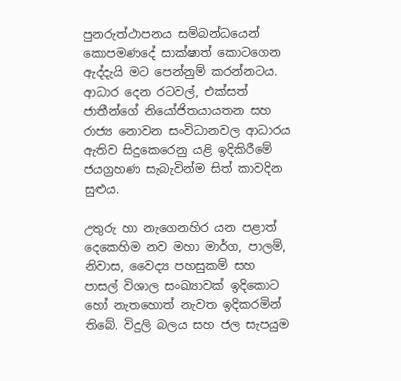පුනරුත්ථාපනය සම්බන්ධයෙන් කොපමණදේ සාක්ෂාත් කොටගෙන ඇද්දැයි මට පෙන්නුම් කරන්නටය. ආධාර දෙන රටවල්, එක්සත් ජාතීන්ගේ නියෝජිතයායතන සහ රාජ්‍ය නොවන සංවිධානවල ආධාරය ඇතිව සිදුකෙරෙනු යළි ඉදිකිරීමේ ජයග්‍රහණ සැබැවින්ම සිත් කාවදින සුළුය.

උතුරු හා නැගෙනහිර යන පළාත් දෙකෙහිම නව මහා මාර්ග, පාලම්, නිවාස, වෛද්‍ය පහසුකම් සහ පාසල් විශාල සංඛ්‍යාවක් ඉදිකොට හෝ නැතහොත් නැවත ඉදිකරමින් තිබේ. විදුලි බලය සහ ජල සැපයුම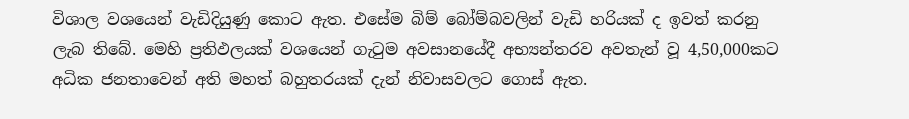විශාල වශයෙන් වැඩිදියුණු කොට ඇත. එසේම බිම් බෝම්බවලින් වැඩි හරියක් ද ඉවත් කරනු ලැබ තිබේ. මෙහි ප්‍රතිඵලයක් වශයෙන් ගැටුම අවසානයේදී අභ්‍යන්තරව අවතැන් වූ 4,50,000කට අධික ජනතාවෙන් අති මහත් බහුතරයක් දැන් නිවාසවලට ගොස් ඇත.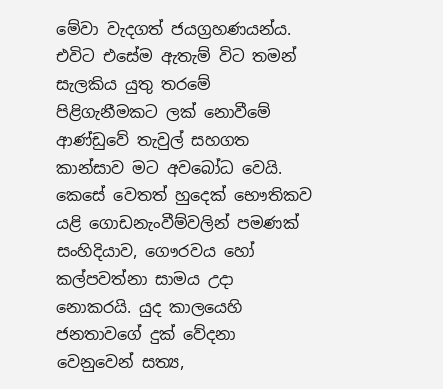මේවා වැදගත් ජයග්‍රහණයන්ය. එවිට එසේම ඇතැම් විට තමන් සැලකිය යුතු තරමේ පිළිගැනීමකට ලක් නොවීමේ ආණ්ඩුවේ තැවුල් සහගත කාන්සාව මට අවබෝධ වෙයි. කෙසේ වෙතත් හුදෙක් භෞතිකව යළි ගොඩනැංවීම්වලින් පමණක් සංහිදියාව, ගෞරවය හෝ කල්පවත්නා සාමය උදා නොකරයි. යුද කාලයෙහි ජනතාවගේ දුක් වේදනා වෙනුවෙන් සත්‍ය,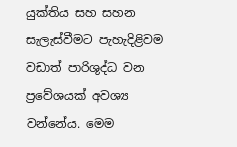යුක්තිය සහ සහන සැලැස්වීමට පැහැදිළිවම වඩාත් පාරිශුද්ධ වන ප්‍රවේශයක් අවශ්‍ය වන්නේය. මෙම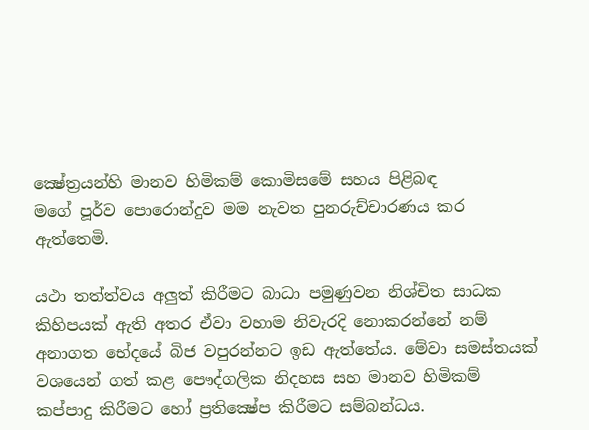ක්‍ෂේත්‍රයන්හි මානව හිමිකම් කොමිසමේ සහය පිළිබඳ
මගේ පූර්ව ‍පොරොන්දුව මම නැවත පුනරුච්චාරණය කර ඇත්තෙමි.

යථා තත්ත්වය අලුත් කිරීමට බාධා පමුණුවන නිශ්චිත සාධක කිහිපයක් ඇති අතර ඒවා වහාම නිවැරදි නොකරන්නේ නම් අනාගත භේදයේ බිජ වපුරන්නට ඉඩ ඇත්තේය. මේවා සමස්තයක් වශයෙන් ගත් කළ පෞද්ගලික නිදහස සහ මානව හිමිකම් කප්පාදු කිරීමට හෝ ප්‍රතික්‍ෂේප කිරීමට සම්බන්ධය.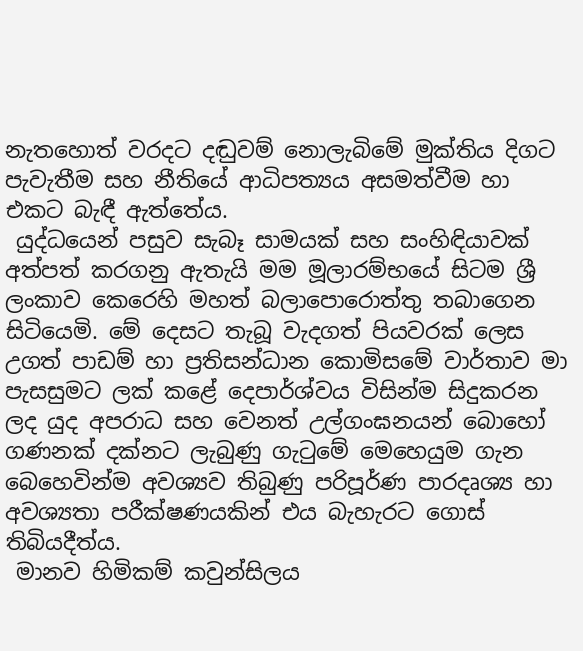නැතහොත් වරදට දඬුවම් නොලැබිමේ මුක්තිය දිගට පැවැතීම සහ නීතියේ ආධිපත්‍යය අසමත්වීම හා එකට බැඳී ඇත්තේය.
 යුද්ධයෙන් පසුව සැබෑ සාමයක් සහ සංහිඳියාවක් අත්පත් කරගනු ඇතැයි මම මූලාරම්භයේ සිටම ශ්‍රී ලංකාව කෙරෙහි මහත් බලා‍පොරොත්තු තබාගෙන සිටියෙමි. මේ දෙසට තැබූ වැදගත් පියවරක් ලෙස උගත් පාඩම් හා ප්‍රතිසන්ධාන කොමිසමේ වාර්තාව මා පැසසුමට ලක් කළේ දෙපාර්ශ්වය විසින්ම සිදුකරන ලද යුද අපරාධ සහ වෙනත් උල්ගංඝනයන් බොහෝ ගණනක් දක්නට ලැබුණු ගැටුමේ මෙහෙයුම ගැන බෙහෙවින්ම අවශ්‍යව තිබුණු පරිපූර්ණ පාරදෘශ්‍ය හා අවශ්‍යතා පරීක්ෂණයකින් එය බැහැරට ගොස් තිබියදීත්ය.
 මානව හිමිකම් කවුන්සිලය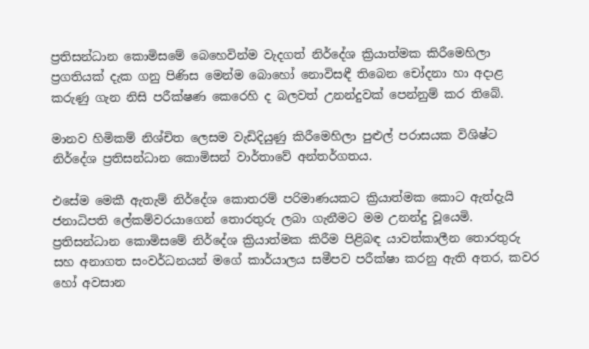ප්‍රතිසන්ධාන කොමිසමේ බෙහෙවින්ම වැදගත් නිර්දේශ ක්‍රියාත්මක කිරීමෙහිලා ප්‍රගතියක් දැක ගනු පිණිස මෙන්ම බොහෝ නොවිසඳී තිබෙන චෝදනා හා අදාළ කරුණු ගැන නිසි පරීක්ෂණ කෙරෙහි ද බලවත් උනන්දුවක් පෙන්නුම් කර තිබේ.

මානව හිමිකම් නිශ්චිත ලෙසම වැඩිදියුණු කිරීමෙහිලා පුළුල් පරාසයක විශිෂ්ට නිර්දේශ ප්‍රතිසන්ධාන කොමිසන් වාර්තාවේ අන්තර්ගතය.

එසේම මෙකී ඇතැම් නිර්දේශ කොතරම් පරිමාණයකට ක්‍රියාත්මක කොට ඇත්දැයි ජනාධිපති ‍ලේකම්වරයාගෙන් තොරතුරු ලබා ගැනීමට මම උනන්දු වූයෙමි. ප්‍රතිසන්ධාන කොමිසමේ නිර්දේශ ක්‍රියාත්මක කිරීම පිළිබඳ යාවත්කාලීන තොරතුරු සහ අනාගත සංවර්ධනයන් මගේ කාර්යාලය සමීපව පරීක්ෂා කරනු ඇති අතර, කවර හෝ අවසාන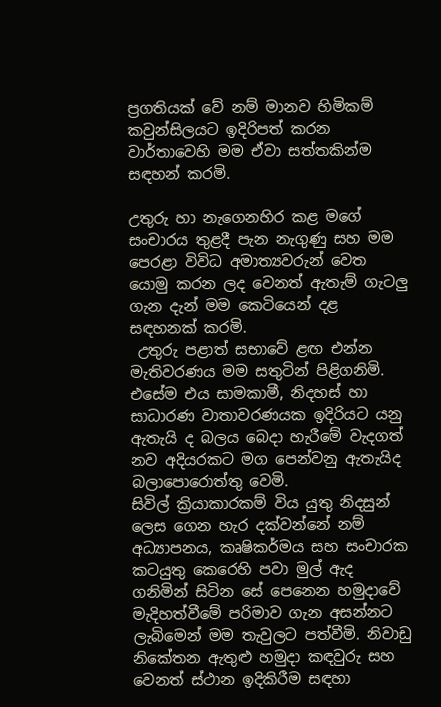ප්‍රගතියක් වේ නම් මානව හිමිකම් කවුන්සිලයට ඉදිරිපත් කරන වාර්තාවෙහි මම ඒවා සත්තකින්ම සඳහන් කරමි.

උතුරු හා නැගෙනහිර කළ මගේ සංචාරය තුළදී පැන නැගුණු සහ මම පෙරළා විවිධ අමාත්‍යවරුන් වෙත යොමු කරන ලද වෙනත් ඇතැම් ගැටලු ගැන දැන් මම කෙටියෙන් දළ සඳහනක් කරමි.
 උතුරු පළාත් සභාවේ ළඟ එන්න මැතිවරණය මම සතුටින් පිළිගනිමි. එසේම එය සාමකාමී, නිදහස් හා සාධාරණ වාතාවරණයක ඉදිරියට යනු ඇතැයි ද බලය බෙදා හැරීමේ වැදගත් නව අදියරකට මග පෙන්වනු ඇතැයිද බලා‍පොරොත්තු වෙමි.
සිවිල් ක්‍රියාකාරකම් විය යුතු නිදසුන් ලෙස ගෙන හැර දක්වන්නේ නම් අධ්‍යාපනය, කෘෂිකර්මය සහ සංචාරක කටයුතු කෙරෙහි පවා මුල් ඇද ගනිමින් සිටින සේ පෙනෙන හමුදාවේ මැදිහත්වීමේ පරිමාව ගැන අසන්නට ලැබිමෙන් මම තැවුලට පත්වීමි. නිවාඩු නිකේතන ඇතුළු හමුදා කඳවුරු සහ වෙනත් ස්ථාන ඉදිකිරීම සඳහා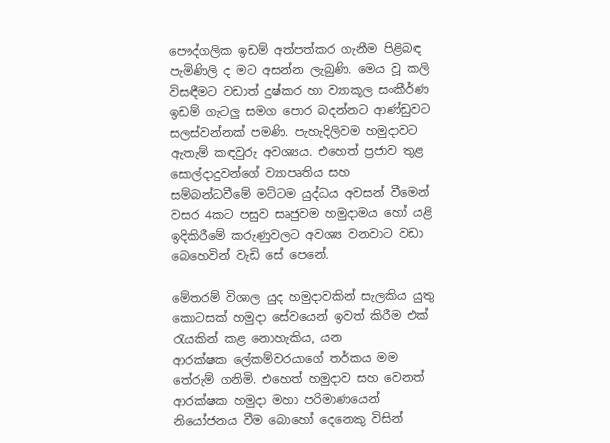පෞද්ගලික ඉඩම් අත්පත්කර ගැනීම පිළිබඳ පැමිණිලි ද මට අසන්න ලැබුණි. මෙය වූ කලි විසඳීමට වඩාත් දුෂ්කර හා ව්‍යාකූල සංකීර්ණ ඉඩම් ගැටලු සමග ‍පොර බදන්නට ආණ්ඩුවට සලස්වන්නක් පමණි. පැහැදිලිවම හමුදාවට ඇතැම් කඳවුරු අවශ්‍යය. එහෙත් ප්‍රජාව තුළ සොල්දාදුවන්ගේ ව්‍යාපෘතිය සහ සම්බන්ධවීමේ මට්ටම යුද්ධය අවසන් වීමෙන් වසර 4කට පසුව සෘජුවම හමුදාමය හෝ යළි ඉදිකිරීමේ කරුණුවලට අවශ්‍ය වනවාට වඩා බෙහෙවින් වැඩි සේ පෙනේ.

මේතරම් විශාල යුද හමුදාවකින් සැලකිය යුතු කොටසක් හමුදා සේවයෙන් ඉවත් කිරීම එක් රැයකින් කළ නොහැකිය, යන ආරක්ෂක ‍ලේකම්වරයාගේ තර්කය මම තේරුම් ගනිමි. එහෙත් හමුදාව සහ වෙනත් ආරක්ෂක හමුදා මහා පරිමාණයෙන් නියෝජනය වීම බොහෝ දෙනෙකු විසින්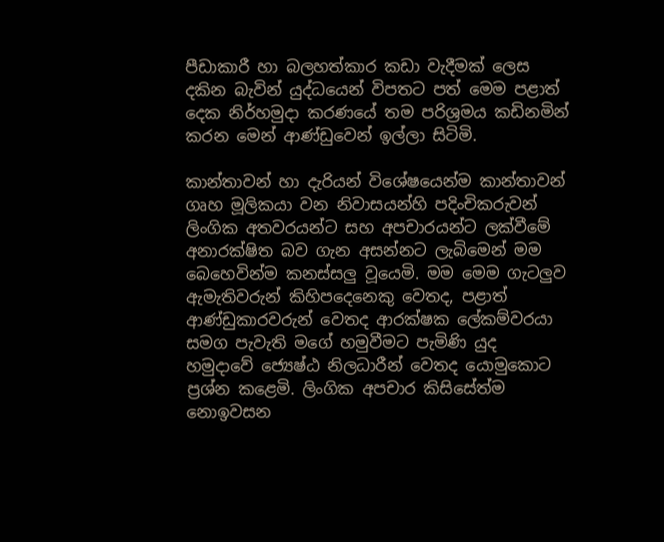පීඩාකාරී හා බලහත්කාර කඩා වැදීමක් ලෙස දකින බැවින් යුද්ධයෙන් විපතට පත් මෙම පළාත් දෙක නිර්හමුදා කරණයේ තම පරිශ්‍රමය කඩිනමින් කරන මෙන් ආණ්ඩුවෙන් ඉල්ලා සිටිමි.

කාන්තාවන් හා දැරියන් විශේෂයෙන්ම කාන්තාවන් ගෘහ මූලිකයා වන නිවාසයන්හි පදිංචිකරුවන් ලිංගික අතවරයන්ට සහ අපචාරයන්ට ලක්වීමේ අනාරක්ෂිත බව ගැන අසන්නට ලැබිමෙන් මම බෙහෙවින්ම කනස්සලු වූයෙමි. මම මෙම ගැටලුව ඇමැතිවරුන් කිහිපදෙනෙකු වෙතද, පළාත් ආණ්ඩුකාරවරුන් වෙතද ආරක්ෂක ‍ලේකම්වරයා සමග පැවැති මගේ හමුවීමට පැමිණි යුද හමුදාවේ ‍‍‍ජ්‍යෙෂ්ඨ නිලධාරීන් වෙතද යොමුකොට ප්‍රශ්න කළෙමි. ලිංගික අපචාර කිසිසේත්ම නොඉවසන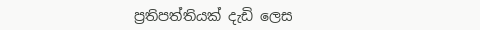ප්‍රතිපත්තියක් දැඩි ලෙස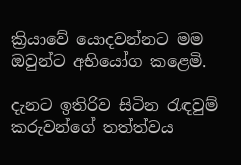ක්‍රියාවේ යොදවන්නට මම ඔවුන්ට අභියෝග කළෙමි.

දැනට ඉතිරිව සිටින රැඳවුම් කරුවන්ගේ තත්ත්වය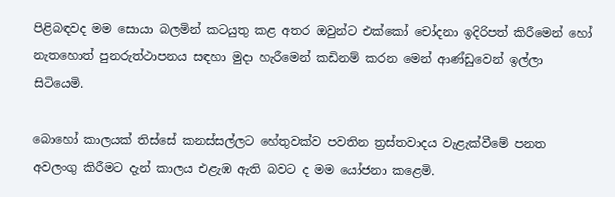පිළිබඳවද මම සොයා බලමින් කටයුතු කළ අතර ඔවුන්ට එක්කෝ චෝදනා ඉදිරිපත් කිරීමෙන් හෝ නැතහොත් පුනරුත්ථාපනය සඳහා මුදා හැරීමෙන් කඩිනම් කරන මෙන් ආණ්ඩුවෙන් ඉල්ලා සිටියෙමි.

බොහෝ කාලයක් තිස්සේ කනස්සල්ලට හේතුවක්ව පවතින ත්‍රස්තවාදය වැළැක්වීමේ පනත අවලංගු කිරීමට දැන් කාලය එළැඹ ඇති බවට ද මම යෝජනා කළෙමි.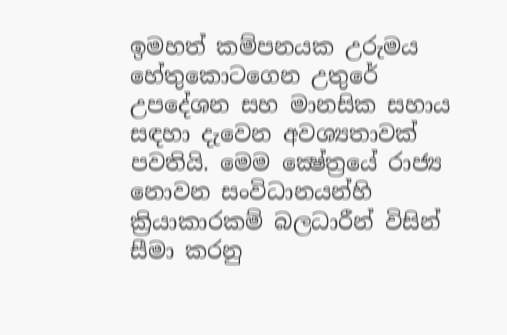ඉමහත් කම්පනයක උරුමය හේතුකොටගෙන උතුරේ උපදේශන සහ මානසික සහාය සඳහා දැවෙන අවශ්‍යතාවක් පවතියි. මෙම ක්‍ෂේත්‍රයේ රාජ්‍ය නොවන සංවිධානයන්හි ක්‍රියාකාරකම් බලධාරීන් විසින් සීමා කරනු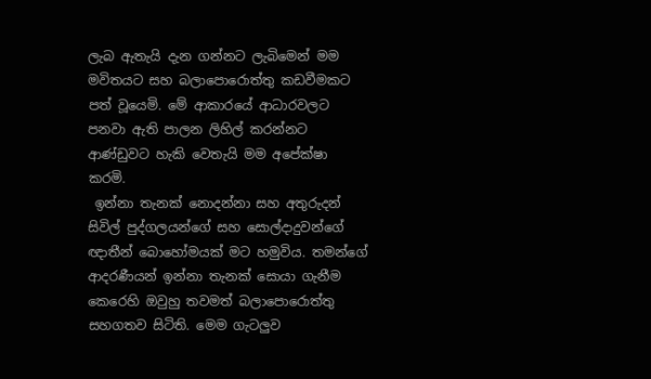ලැබ ඇතැයි දැන ගන්නට ලැබිමෙන් මම මවිතයට සහ බලා‍පොරොත්තු කඩවීමකට පත් වූයෙමි. මේ ආකාරයේ ආධාරවලට පනවා ඇති පාලන ලිහිල් කරන්නට ආණ්ඩුවට හැකි වෙතැයි මම අපේක්ෂා කරමි.
 ඉන්නා තැනක් නොදන්නා සහ අතුරුදන් සිවිල් පුද්ගලයන්ගේ සහ සොල්දාදුවන්ගේ ඥාතීන් බොහෝමයක් මට හමුවිය. තමන්ගේ ආදරණීයන් ඉන්නා තැනක් සොයා ගැනීම කෙරෙහි ඔවුහු තවමත් බලා‍පොරොත්තු සහගතව සිටිති. මෙම ගැටලුව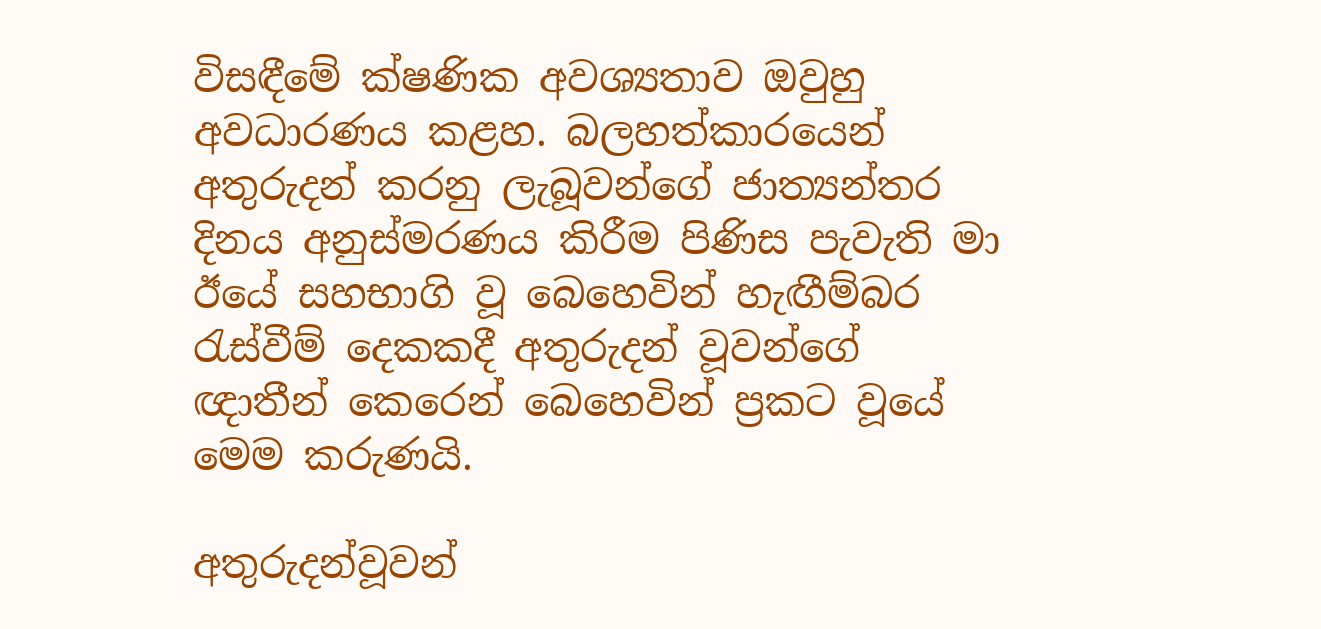විසඳීමේ ක්ෂණික අවශ්‍යතාව ඔවුහු අවධාරණය කළහ. බලහත්කාරයෙන් අතුරුදන් කරනු ලැබූවන්ගේ ජාත්‍යන්තර දිනය අනුස්මරණය කිරීම පිණිස පැවැති මා ඊයේ සහභාගි වූ බෙහෙවින් හැඟීම්බර රැස්වීම් දෙකකදී අතුරුදන් වූවන්ගේ ඥාතීන් කෙරෙන් බෙහෙවින් ප්‍රකට වූයේ මෙම කරුණයි.

අතුරුදන්වූවන්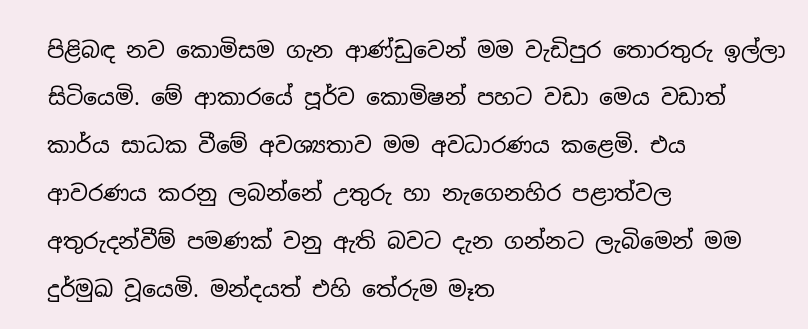පිළිබඳ නව කොමිසම ගැන ආණ්ඩුවෙන් මම වැඩිපුර තොරතුරු ඉල්ලා සිටියෙමි. මේ ආකාරයේ පූර්ව කොමිෂන් පහට වඩා මෙය වඩාත් කාර්ය සාධක වීමේ අවශ්‍යතාව මම අවධාරණය කළෙමි. එය ආවරණය කරනු ලබන්නේ උතුරු හා නැගෙනහිර පළාත්වල අතුරුදන්වීම් පමණක් වනු ඇති බවට දැන ගන්නට ලැබිමෙන් මම දුර්මුඛ වූයෙමි. මන්දයත් එහි තේරුම මෑත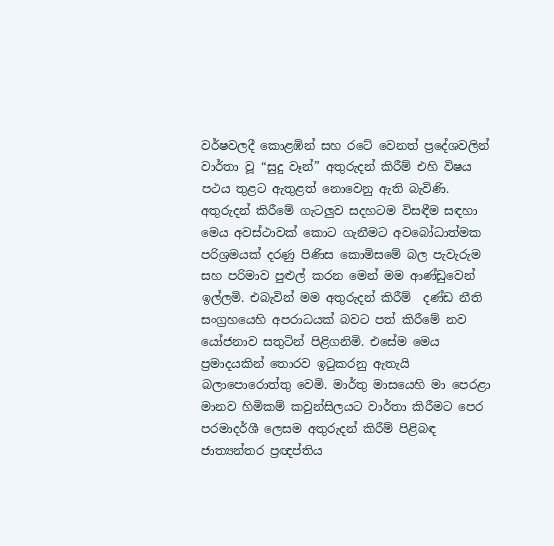වර්ෂවලදී කොළඹින් සහ රටේ වෙනත් ප්‍රදේශවලින් වාර්තා වූ “සුදු වෑන්” අතුරුදන් කිරීම් එහි විෂය පථය තුළට ඇතුළත් නොවෙනු ඇති බැවිණි.
අතුරුදන් කිරීමේ ගැටලුව සදහටම විසඳීම සඳහා මෙය අවස්ථාවක් කොට ගැනීමට අවබෝධාත්මක පරිශ්‍රමයක් දරණු පිණිස කොමිසමේ බල පැවැරුම සහ පරිමාව පුළුල් කරන මෙන් මම ආණ්ඩුවෙන් ඉල්ලමි. එබැවින් මම අතුරුදන් කිරීම්  දණ්ඩ නීති සංග්‍රහයෙහි අපරාධයක් බවට පත් කිරීමේ නව යෝජනාව සතුටින් පිළිගනිමි. එසේම මෙය ප්‍රමාදයකින් තොරව ඉටුකරනු ඇතැයි බලා‍පොරොත්තු වෙමි. මාර්තු මාසයෙහි මා පෙරළා මානව හිමිකම් කවුන්සිලයට වාර්තා කිරීමට පෙර පරමාදර්ශී ලෙසම අතුරුදන් කිරීම් පිළිබඳ ජාත්‍යන්තර ප්‍රඥප්තිය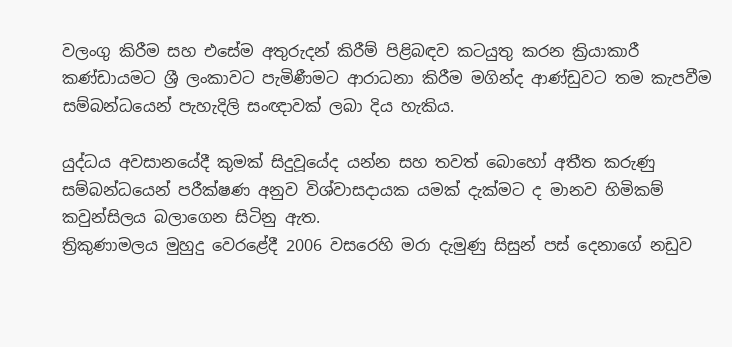වලංගු කිරීම සහ එසේම අතුරුදන් කිරීම් පිළිබඳව කටයුතු කරන ක්‍රියාකාරී කණ්ඩායමට ශ්‍රී ලංකාවට පැමිණීමට ආරාධනා කිරීම මගින්ද ආණ්ඩුවට තම කැපවීම සම්බන්ධයෙන් පැහැදිලි සංඥාවක් ලබා දිය හැකිය.

යුද්ධය අවසානයේදී කුමක් සිදුවූයේද යන්න සහ තවත් බොහෝ අතීත කරුණු සම්බන්ධයෙන් පරීක්ෂණ අනුව විශ්වාසදායක යමක් දැක්මට ද මානව හිමිකම් කවුන්සිලය බලාගෙන සිටිනු ඇත.
ත්‍රිකුණාමලය මුහුදු වෙරළේදී 2006 වසරෙහි මරා දැමුණු සිසුන් පස් දෙනාගේ නඩුව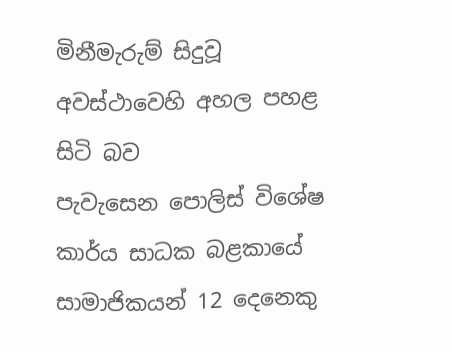මිනීමැරුම් සිදුවූ අවස්ථාවෙහි අහල පහළ සිටි බව පැවැසෙන ‍පොලිස් විශේෂ කාර්ය සාධක බළකායේ සාමාජිකයන් 12 දෙනෙකු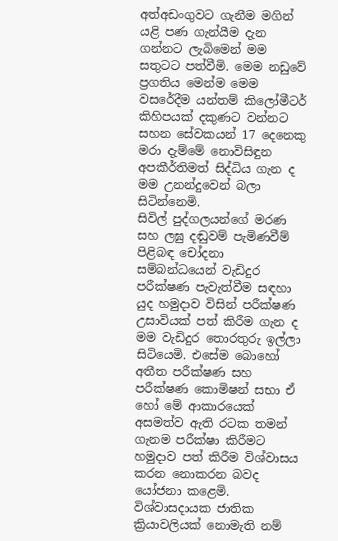අත්අඩංගුවට ගැනීම මගින් යළි පණ ගැන්යීම දැන ගන්නට ලැබිමෙන් මම සතුටට පත්වීමි. මෙම නඩුවේ ප්‍රගතිය මෙන්ම මෙම වසරේදීම යන්තම් කිලෝමීටර් කිහිපයක් දකුණට වන්නට සහන සේවකයන් 17 දෙනෙකු මරා දැම්මේ නොවිසිඳුන අපකීර්තිමත් සිද්ධිය ගැන ද මම උනන්දුවෙන් බලා සිටින්නෙමි.
සිවිල් පුද්ගලයන්ගේ මරණ සහ ලඝු දඬුවම් පැමිණවීම් පිළිබඳ චෝදනා සම්බන්ධයෙන් වැඩිදුර පරීක්ෂණ පැවැත්වීම සඳහා යුද හමුදාව විසින් පරීක්ෂණ
උසාවියක් පත් කිරීම ගැන ද මම වැඩිදුර තොරතුරු ඉල්ලා සිටියෙමි. එසේම බොහෝ අතීත පරීක්ෂණ සහ පරීක්ෂණ කොමිෂන් සභා ඒ හෝ මේ ආකාරයෙක් අසමත්ව ඇති රටක තමන් ගැනම පරීක්ෂා කිරීමට හමුදාව පත් කිරීම විශ්වාසය කරන නොකරන බවද යෝජනා කළෙමි. විශ්වාසදායක ජාතික ක්‍රියාවලියක් නොමැති නම්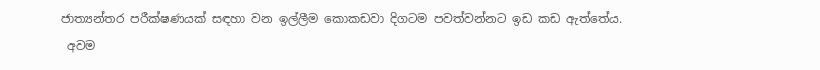ජාත්‍යන්තර පරීක්ෂණයක් සඳහා වන ඉල්ලීම කොකඩවා දිගටම පවත්වන්නට ඉඩ කඩ ඇත්තේය.
 අවම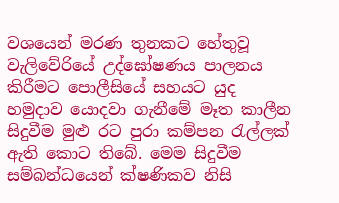වශයෙන් මරණ තුනකට හේතුවූ වැලිවේරියේ උද්ඝෝෂණය පාලනය කිරීමට ‍පොලීසියේ සහයට යුද හමුදාව යොදවා ගැනීමේ මෑත කාලීන සිදුවීම මුළු රට පුරා කම්පන රැල්ලක් ඇති කොට තිබේ. මෙම සිදුවීම සම්බන්ධයෙන් ක්ෂණිකව නිසි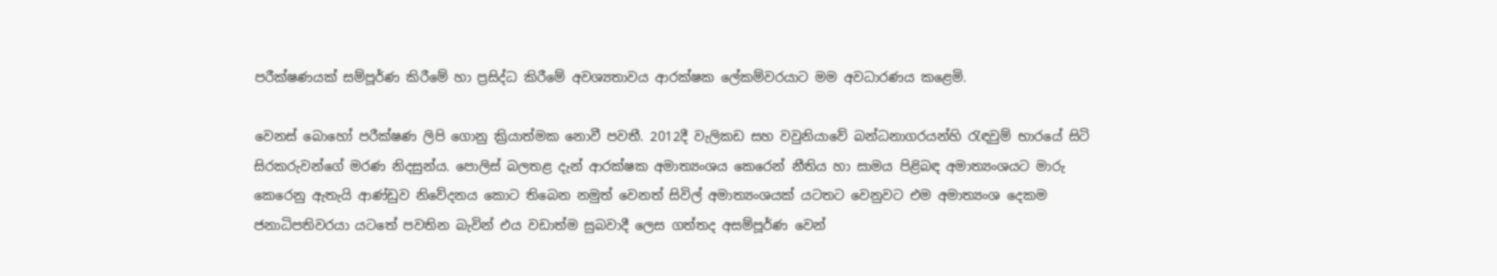පරීක්ෂණයක් සම්පූර්ණ කිරීමේ හා ප්‍රසිද්ධ කිරීමේ අවශ්‍යතාවය ආරක්ෂක ‍ලේකම්වරයාට මම අවධාරණය කළෙමි.

වෙනස් බොහෝ පරීක්ෂණ ලිපි ගොනු ක්‍රියාත්මක නොවී පවතී. 2012දී වැලිකඩ සහ වවුනියාවේ බන්ධනාගරයන්හි රැඳවුම් භාරයේ සිටි සිරකරුවන්ගේ මරණ නිදසුන්ය. පොලිස් බලතළ දැන් ආරක්ෂක අමාත්‍යංශය කෙරෙන් නීතිය හා සාමය පිළිබඳ අමාත්‍යංශයට මාරු කෙරෙනු ඇතැයි ආණ්ඩුව නිවේදනය කොට තිබෙන නමුත් වෙනත් සිවිල් අමාත්‍යංශයක් යටතට වෙනුවට එම අමාත්‍යංශ දෙකම ජනාධිපතිවරයා යටතේ පවතින බැවින් එය වඩාත්ම සුබවාදී ලෙස ගත්තද අසම්පූර්ණ වෙන්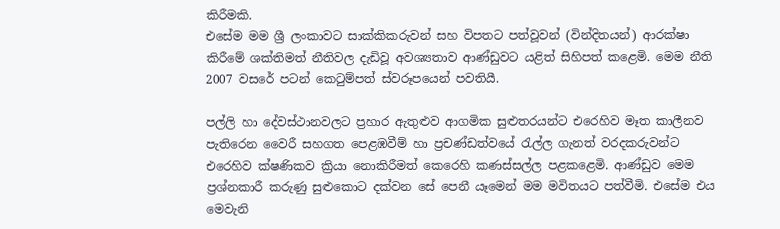කිරීමකි.
එසේම මම ශ්‍රී ලංකාවට සාක්කිකරුවන් සහ විපතට පත්වූවන් (වින්දිතයන්) ආරක්ෂා කිරීමේ ශක්තිමත් නීතිවල දැඩිවූ අවශ්‍යතාව ආණ්ඩුවට යළිත් සිහිපත් කළෙමි. මෙම නීති 2007 වසරේ පටන් කෙටුම්පත් ස්වරූපයෙන් පවතියී.

පල්ලි හා දේවස්ථානවලට ප්‍රහාර ඇතුළුව ආගමික සුළුතරයන්ට එරෙහිව මෑත කාලීනව පැතිරෙන වෛරී සහගත පෙළඹවීම් හා ප්‍රචණ්ඩත්වයේ රැල්ල ගැනත් වරදකරුවන්ට එරෙහිව ක්ෂණිකව ක්‍රියා නොකිරීමත් කෙරෙහි කණස්සල්ල පළකළෙමි. ආණ්ඩුව මෙම ප්‍රශ්නකාරී කරුණු සුළුකොට දක්වන සේ පෙනී යෑමෙන් මම මවිතයට පත්වීමි. එසේම එය මෙවැනි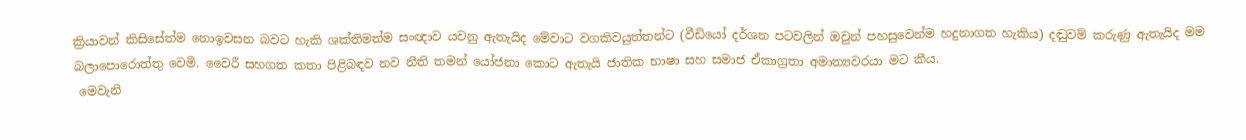ක්‍රියාවන් කිසිසේත්ම නොඉවසන බවට හැකි ශක්තිමත්ම සංඥාව යවනු ඇතැයිද මේවාට වගකිවයුත්තන්ට (වීඩියෝ දර්ශන පටවලින් ඔවුන් පහසුවෙන්ම හදුනාගත හැකිය) දඬුවම් කරුණු ඇතැයිද මම බලා‍පොරොත්තු වෙමි. වෛරී සහගත කතා පිළිබඳව නව නීති තමන් යෝජනා කොට ඇතැයි ජාතික භාෂා සහ සමාජ ඒකාග්‍රතා අමාත්‍යවරයා මට කීය.
 මෙවැනි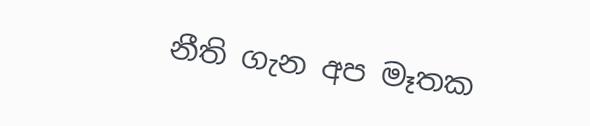නීති ගැන අප මෑතක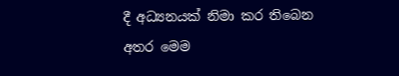දී අධ්‍යනයක් නිමා කර තිබෙන අතර මෙම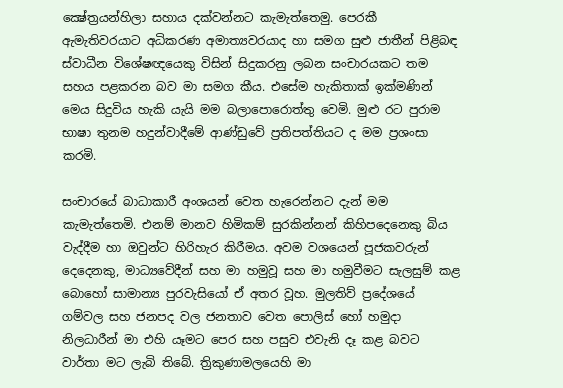ක්‍ෂේත්‍රයන්හිලා සහාය දක්වන්නට කැමැත්තෙමු. පෙරකී ඇමැතිවරයාට අධිකරණ අමාත්‍යවරයාද හා සමග සුළු ජාතීන් පිළිබඳ ස්වාධීන විශේෂඥයෙකු විසින් සිදුකරනු ලබන සංචාරයකට තම සහය පළකරන බව මා සමග කීය. එසේම හැකිතාක් ඉක්මණින් මෙය සිදුවිය හැකි යැයි මම බලා‍පොරොත්තු වෙමි. මුළු රට පුරාම භාෂා තුනම හදුන්වාදීමේ ආණ්ඩුවේ ප්‍රතිපත්තියට ද මම ප්‍රශංසා කරමි.

සංචාරයේ බාධාකාරී අංශයන් වෙත හැරෙන්නට දැන් මම කැමැත්තෙමි. එනම් මානව හිමිකම් සුරකින්නන් කිහිපදෙනෙකු බිය වැද්දීම හා ඔවුන්ට හිරිහැර කිරීමය. අවම වශයෙන් පූජකවරුන් දෙදෙනකු, මාධ්‍යවේදීන් සහ මා හමුවූ සහ මා හමුවීමට සැලසුම් කළ බොහෝ සාමාන්‍ය පුරවැසියෝ ඒ අතර වූහ. මුලතිව් ප්‍රදේශයේ ගම්වල සහ ජනපද වල ජනතාව වෙත ‍පොලිස් හෝ හමුදා නිලධාරීන් මා එහි යෑමට පෙර සහ පසුව එවැනි දෑ කළ බවට වාර්තා මට ලැබි තිබේ. ත්‍රිකුණාමලයෙහි මා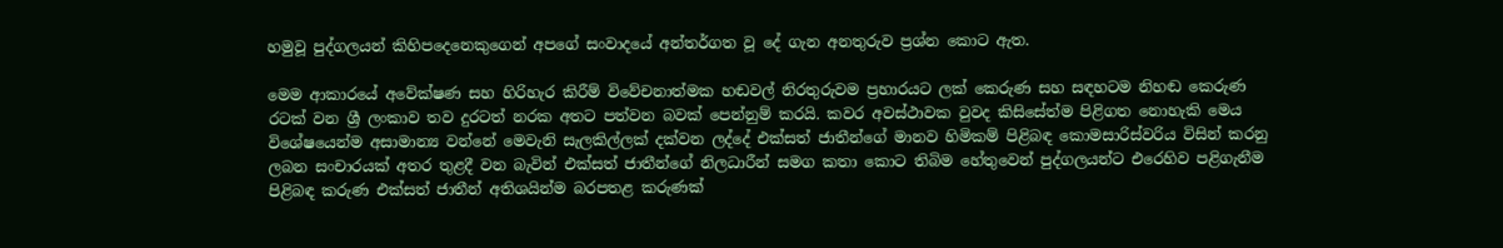හමුවූ පුද්ගලයන් කිහිපදෙනෙකුගෙන් අපගේ සංවාදයේ අන්තර්ගත වූ දේ ගැන අනතුරුව ප්‍රශ්න කොට ඇත.

මෙම ආකාරයේ අවේක්ෂණ සහ හිරිහැර කිරීම් විවේචනාත්මක හඬවල් නිරතුරුවම ප්‍රහාරයට ලක් කෙරුණ සහ සඳහටම නිහඬ කෙරුණ රටක් වන ශ්‍රී ලංකාව තව දුරටත් නරක අතට පත්වන බවක් පෙන්නුම් කරයි. කවර අවස්ථාවක වුවද කිසිසේත්ම පිළිගත නොහැකි මෙය විශේෂයෙන්ම අසාමාන්‍ය වන්නේ මෙවැනි සැලකිල්ලක් දක්වන ලද්දේ එක්සත් ජාතීන්ගේ මානව හිමිකම් පිළිබඳ කොමසාරිස්වරිය විසින් කරනු ලබන සංචාරයක් අතර තුළදී වන බැවින් එක්සත් ජාතීන්ගේ නිලධාරීන් සමග කතා කොට තිබිම හේතුවෙන් පුද්ගලයන්ට එරෙහිව පළිගැනීම පිළිබඳ කරුණ එක්සත් ජාතීන් අතිශයින්ම බරපතළ කරුණක්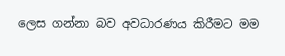ලෙස ගන්නා බව අවධාරණය කිරීමට මම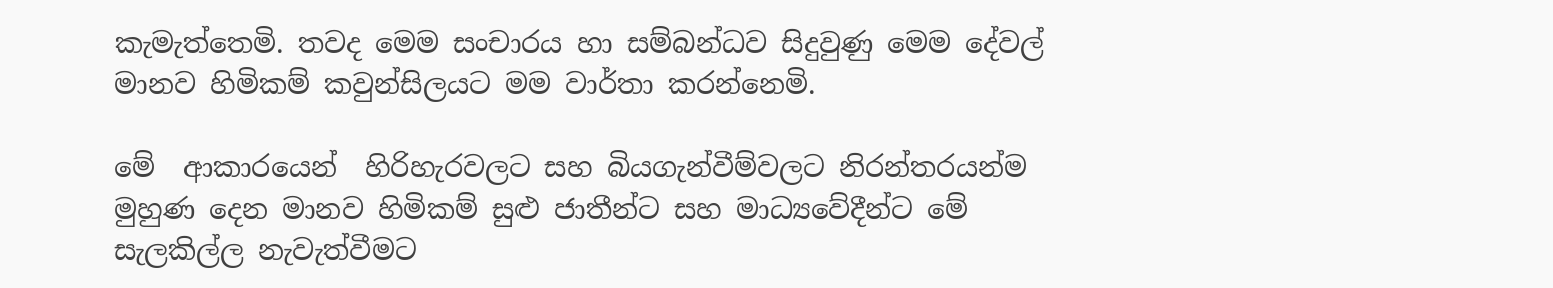කැමැත්තෙමි. තවද මෙම සංචාරය හා සම්බන්ධව සිදුවුණු මෙම දේවල් මානව හිමිකම් කවුන්සිලයට මම වාර්තා කරන්නෙමි.

මේ  ආකාරයෙන්  හිරිහැරවලට සහ බියගැන්වීම්වලට නිරන්තරයන්ම මුහුණ දෙන මානව හිමිකම් සුළු ජාතීන්ට සහ මාධ්‍යවේදීන්ට මේ සැලකිල්ල නැවැත්වීමට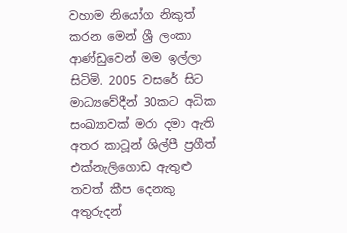වහාම නියෝග නිකුත් කරන මෙන් ශ්‍රී ලංකා ආණ්ඩුවෙන් මම ඉල්ලා සිටිමි. 2005 වසරේ සිට මාධ්‍යවේදීන් 30කට අධික සංඛ්‍යාවක් මරා දමා ඇති අතර කාටූන් ශිල්පී ප්‍රගීත් එක්නැලිගොඩ ඇතුළු තවත් කීප දෙනකු අතුරුදන්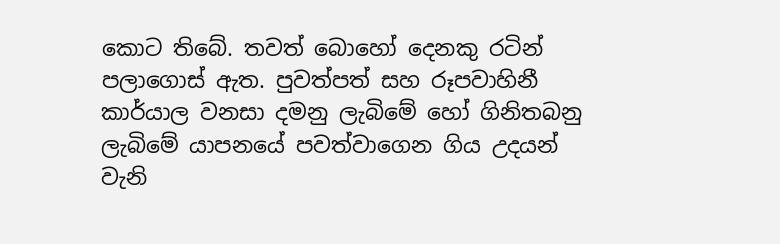කොට තිබේ. තවත් බොහෝ දෙනකු රටින් පලාගොස් ඇත. පුවත්පත් සහ රූපවාහිනී කාර්යාල වනසා දමනු ලැබිමේ හෝ ගිනිතබනු ලැබිමේ යාපනයේ පවත්වාගෙන ගිය උදයන් වැනි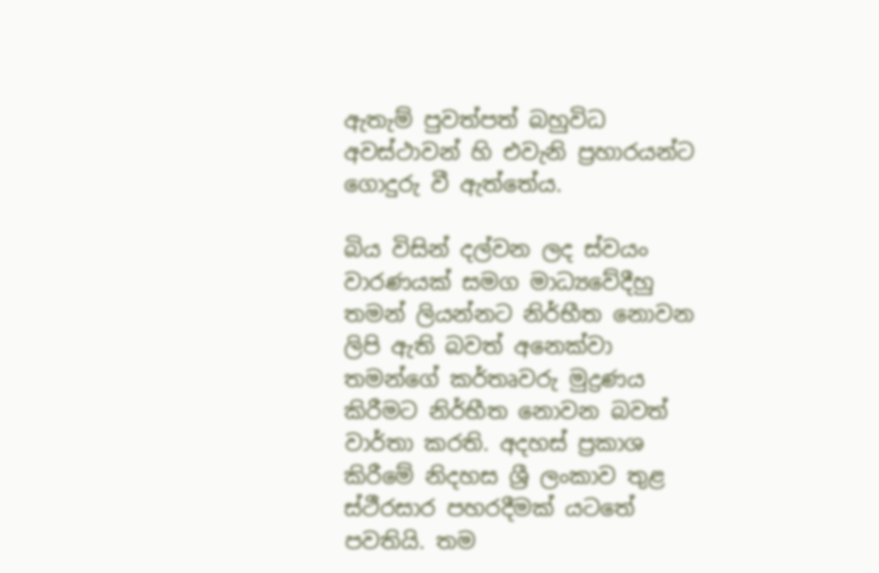ඇතැම් පුවත්පත් බහුවිධ අවස්ථාවන් හි එවැනි ප්‍රහාරයන්ට ගොදුරු වී ඇත්තේය.

බිය විසින් දල්වන ලද ස්වයං වාරණයක් සමග මාධ්‍යවේදීහු තමන් ලියන්නට නිර්භීත නොවන ලිපි ඇති බවත් අනෙක්වා තමන්ගේ කර්තෘවරු මුද්‍රණය කිරීමට නිර්භීත නොවන බවත් වාර්තා කරති. අදහස් ප්‍රකාශ කිරීමේ නිදහස ශ්‍රී ලංකාව තුළ ස්ථීරසාර පහරදීමක් යටතේ පවතියි. තම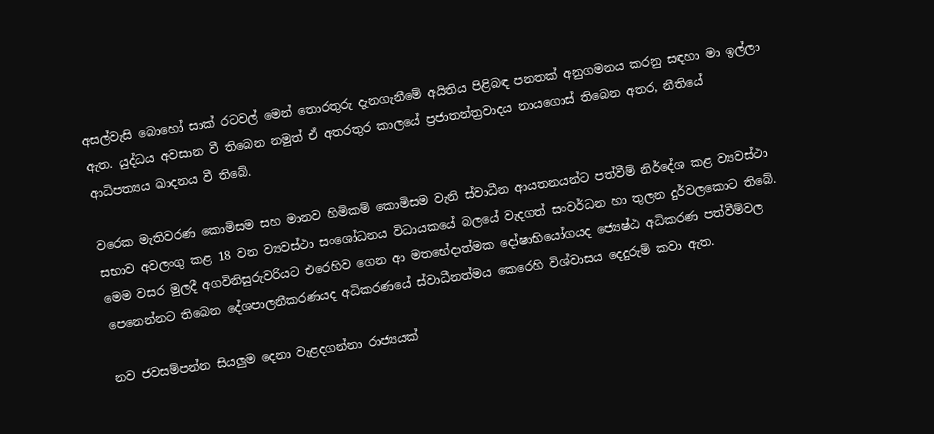අසල්වැසි බොහෝ සාක් රටවල් මෙන් තොරතුරු දැනගැනීමේ අයිතිය පිළිබඳ පනතක් අනුගමනය කරනු සඳහා මා ඉල්ලා ඇත. යුද්ධය අවසාන වී තිබෙන නමුත් ඒ අතරතුර කාලයේ ප්‍රජාතන්ත්‍රවාදය නායගොස් තිබෙන අතර, නීතියේ ආධිපත්‍යය ඛාදනය වී තිබේ.

වරෙක මැතිවරණ කොමිසම සහ මානව හිමිකම් කොමිසම වැනි ස්වාධීන ආයතනයන්ට පත්වීම් නිර්දේශ කළ ව්‍යවස්ථා සභාව අවලංගු කළ 18 වන ව්‍යවස්ථා සංශෝධනය විධායකයේ බලයේ වැදගත් සංවර්ධන හා තුලන දුර්වලකොට තිබේ. මෙම වසර මුලදී අගවිනිසුරුවරියට එරෙහිව ගෙන ආ මතභේදාත්මක දෝෂාභියෝගයද ‍‍‍ජ්‍යෙෂ්ඨ අධිකරණ පත්වීම්වල පෙනෙන්නට තිබෙන දේශපාලනීකරණයද අධිකරණයේ ස්වාධීනත්මය කෙරෙහි විශ්වාසය දෙදුරුම් කවා ඇත.

නව ජවසම්පන්න සියලුම දෙනා වැළදගන්නා රාජ්‍යයක්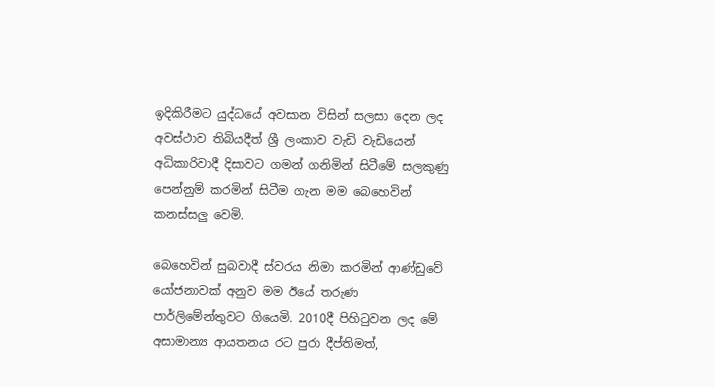ඉදිකිරීමට යුද්ධයේ අවසාන විසින් සලසා දෙන ලද අවස්ථාව තිබියදීත් ශ්‍රී ලංකාව වැඩි වැඩියෙන් අධිකාරිවාදී දිසාවට ගමන් ගනිමින් සිටීමේ සලකුණු පෙන්නුම් කරමින් සිටීම ගැන මම බෙහෙවින් කනස්සලු වෙමි.

බෙහෙවින් සුබවාදී ස්වරය නිමා කරමින් ආණ්ඩුවේ යෝජනාවක් අනුව මම ඊයේ තරුණ පාර්ලිමේන්තුවට ගියෙමි. 2010දී පිහිටුවන ලද මේ අසාමාන්‍ය ආයතනය රට පුරා දීප්තිමත්,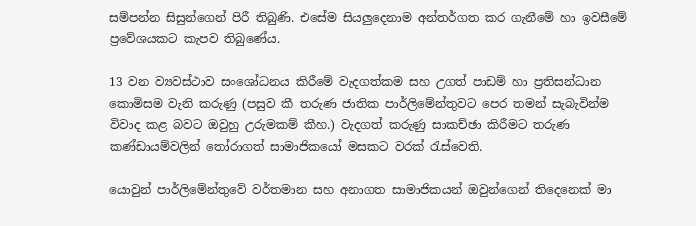සම්පන්න සිසුන්ගෙන් පිරී තිබුණි. එසේම සියලුදෙනාම අන්තර්ගත කර ගැනීමේ හා ඉවසීමේ ප්‍රවේශයකට කැපව තිබුණේය.

13 වන ව්‍යවස්ථාව සංශෝධනය කිරීමේ වැදගත්කම සහ උගත් පාඩම් හා ප්‍රතිසන්ධාන කොමිසම වැනි කරුණු (පසුව කී තරුණ ජාතික පාර්ලිමේන්තුවට පෙර තමන් සැබැවින්ම විවාද කළ බවට ඔවුහු උරුමකම් කීහ.) වැදගත් කරුණු සාකච්ඡා කිරීමට තරුණ කණ්ඩායම්වලින් තෝරාගත් සාමාජිකයෝ මසකට වරක් රැස්වෙති.

යොවුන් පාර්ලිමේන්තුවේ වර්තමාන සහ අනාගත සාමාජිකයන් ඔවුන්ගෙන් තිදෙනෙක් මා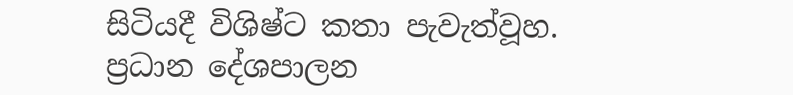සිටියදී විශිෂ්ට කතා පැවැත්වූහ. ප්‍රධාන දේශපාලන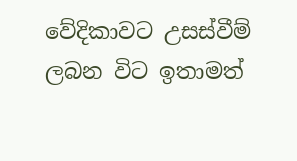වේදිකාවට උසස්වීම් ලබන විට ඉතාමත්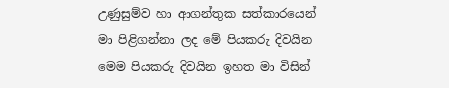උණුසුම්ව හා ආගන්තුක සත්කාරයෙන් මා පිළිගන්නා ලද මේ පියකරු දිවයින මෙම පියකරු දිවයින ඉහත මා විසින්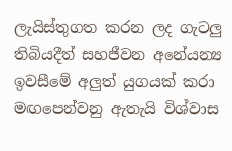ලැයිස්තුගත කරන ලද ගැටලු තිබියදීත් සහජීවන අනේ‍යන්‍ය ඉවසීමේ අලුත් යුගයක් කරා මඟපෙන්වනු ඇතැයි විශ්වාස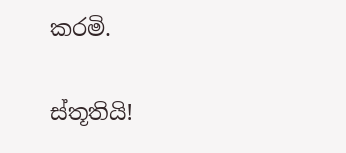කරමි.

ස්තූතියි!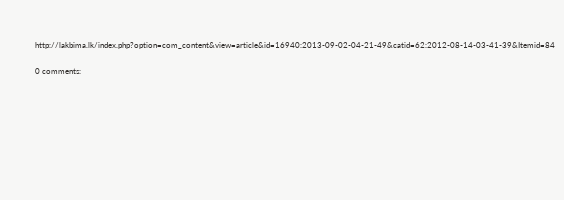http://lakbima.lk/index.php?option=com_content&view=article&id=16940:2013-09-02-04-21-49&catid=62:2012-08-14-03-41-39&Itemid=84

0 comments: